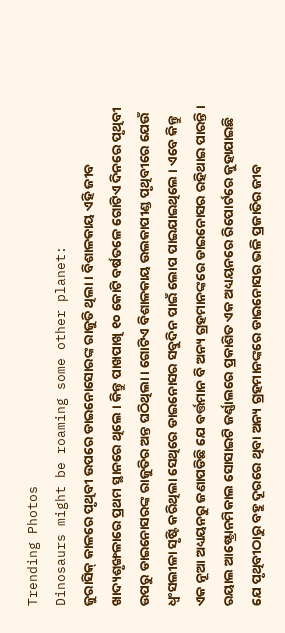Trending Photos
Dinosaurs might be roaming some other planet:
ଜୁରାସିକ୍ କାଳରେ ପୃଥିବୀ ଉପରେ ଡାଇନୋସୋରଙ୍କ ରାଜୁତି ଥିଲା । ବିଶାଳକାୟ ଏହି ଜୀବ ଖାଦ୍ୟଶୃଙ୍ଖଳାରେ ପ୍ରଥମ ସ୍ଥାନରେ ଥିଲେ । କିନ୍ତୁ ପାଖପାଖି ୧୦ କୋଟି ବର୍ଷତଳେ ଗୋଟିଏ ଦିନରେ ପୃଥିବୀ ଉପରୁ ଡାଇନୋସରଙ୍କ ରାଜୁତିର ଅନ୍ତ ଘଠିଥିଲା । ଗୋଟିଏ ବିଶାଳକାୟ ଉଲକାପୀଣ୍ଡ ପୃଥିବୀରେ ଯେଉଁ ଧ୍ୱଂସଲୀଳା ସୃଷ୍ଟି କରିଥିଲା ସେଥିରେ ଡାଇନୋସର ସବୁଦିନ ପାଇଁ ଲୋପ ପାଇଯାଇଥିଲେ । ଏବେ କିନ୍ତୁ ଏକ ନୂଆ ଅଧ୍ୟୟନରୁ ଜଣାପଡିଛି ଯେ ବର୍ତ୍ତମାନ ବି ଅନ୍ୟ ଗ୍ରହମାନଙ୍କରେ ଡାଇନୋସର ରହିଥାଇ ପାରନ୍ତି । ରୟାଲ ଆଷ୍ଟ୍ରୋନମିକାଲ ସୋସାଇଟି ଜର୍ଣ୍ଣାଲରେ ପ୍ରକାଶିତ ଏକ ଅଧ୍ୟୟନରେ ରିପୋର୍ଟରେ କୁହାଯାଇଛି ଯେ ପୃଥିବୀଠାରୁ ବହୁ ଦୂରରେ ଥିବା ଅନ୍ୟ ଗ୍ରହମାନଙ୍କରେ ଡାଇନୋସର ଭଳି ପ୍ରଜାତିର ଜୀବ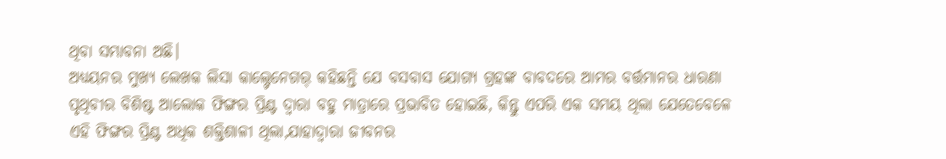ଥିବା ସମ୍ଭାବନା ଅଛି।
ଅଧ୍ୟୟନର ମୁଖ୍ୟ ଲେଖକ ଲିସା କାଲ୍ଟେନେଗର୍ କହିଛନ୍ତି ଯେ ବସବାସ ଯୋଗ୍ୟ ଗ୍ରହଙ୍କ ବାବଦରେ ଆମର ବର୍ତ୍ତମାନର ଧାରଣା ପୃଥିବୀର ବିଶିଷ୍ଟ ଆଲୋକ ଫିଙ୍ଗର ପ୍ରିଣ୍ଟ ଦ୍ୱାରା ବହୁ ମାତ୍ରାରେ ପ୍ରଭାବିତ ହୋଇଛି, କିନ୍ତୁ ଏପରି ଏକ ସମୟ ଥିଲା ଯେତେବେଳେ ଏହି ଫିଙ୍ଗର ପ୍ରିଣ୍ଟ ଅଧିକ ଶକ୍ତିଶାଳୀ ଥିଲା,ଯାହାଦ୍ୱାରା ଜୀବନର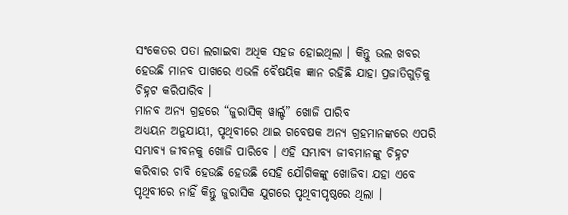ସଂକେତର ପତା ଲଗାଇବା ଅଧିକ ସହଜ ହୋଇଥିଲା । କିନ୍ତୁ ଭଲ ଖବର ହେଉଛି ମାନବ ପାଖରେ ଏଭଳି ବୈଷୟିକ ଜ୍ଞାନ ରହିଛି ଯାହା ପ୍ରଜାତିଗୁଡ଼ିକୁ ଚିହ୍ନଟ କରିପାରିବ ।
ମାନବ ଅନ୍ୟ ଗ୍ରହରେ “ଜୁରାସିକ୍ ୱାର୍ଲ୍ଡ” ଖୋଜି ପାରିବ
ଅଧ୍ୟୟନ ଅନୁଯାୟୀ, ପୃଥିବୀରେ ଥାଇ ଗବେଷକ ଅନ୍ୟ ଗ୍ରହମାନଙ୍କରେ ଏପରି ସମ୍ଭାବ୍ୟ ଜୀବନକୁ ଖୋଜି ପାରିବେ । ଏହି ସମ୍ଭାବ୍ୟ ଜୀବମାନଙ୍କୁ ଚିହ୍ନଟ କରିବାର ଚାବି ହେଉଛି ହେଉଛି ସେହି ଯୌଗିକଙ୍କୁ ଖୋଜିବା ଯହା ଏବେ ପୃଥିବୀରେ ନାହିଁ କିନ୍ତୁ ଜୁରାସିକ ଯୁଗରେ ପୃଥିବୀପୃଷ୍ଠରେ ଥିଲା ।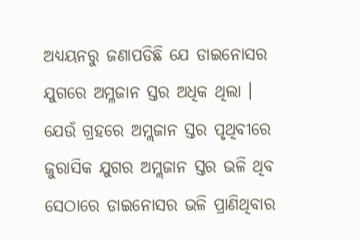ଅଧ୍ୟୟନରୁ ଜଣାପଡିଛି ଯେ ଡାଇନୋସର ଯୁଗରେ ଅମ୍ଳଜାନ ସ୍ତର ଅଧିକ ଥିଲା । ଯେଉଁ ଗ୍ରହରେ ଅମ୍ଲଜାନ ସ୍ତର ପୃଥିବୀରେ ଜୁରାସିକ ଯୁଗର ଅମ୍ଲଜାନ ସ୍ତର ଭଳି ଥିବ ସେଠାରେ ଡାଇନୋସର ଭଳି ପ୍ରାଣିଥିବାର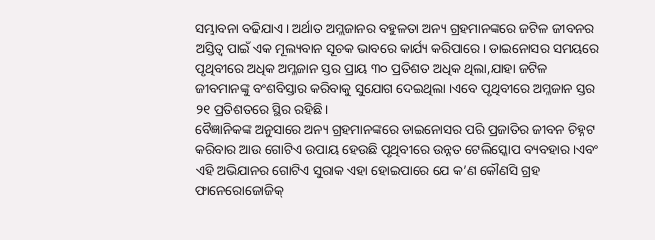ସମ୍ଭାବନା ବଢିଯାଏ । ଅର୍ଥାତ ଅମ୍ଲଜାନର ବହୁଳତା ଅନ୍ୟ ଗ୍ରହମାନଙ୍କରେ ଜଟିଳ ଜୀବନର ଅସ୍ତିତ୍ୱ ପାଇଁ ଏକ ମୂଲ୍ୟବାନ ସୂଚକ ଭାବରେ କାର୍ଯ୍ୟ କରିପାରେ। ଡାଇନୋସର ସମୟରେ ପୃଥିବୀରେ ଅଧିକ ଅମ୍ଳଜାନ ସ୍ତର ପ୍ରାୟ ୩୦ ପ୍ରତିଶତ ଅଧିକ ଥିଲା,ଯାହା ଜଟିଳ ଜୀବମାନଙ୍କୁ ବଂଶବିସ୍ତାର କରିବାକୁ ସୁଯୋଗ ଦେଇଥିଲା ।ଏବେ ପୃଥିବୀରେ ଅମ୍ଳଜାନ ସ୍ତର ୨୧ ପ୍ରତିଶତରେ ସ୍ଥିର ରହିଛି।
ବୈଜ୍ଞାନିକଙ୍କ ଅନୁସାରେ ଅନ୍ୟ ଗ୍ରହମାନଙ୍କରେ ଡାଇନୋସର ପରି ପ୍ରଜାତିର ଜୀବନ ଚିହ୍ନଟ କରିବାର ଆଉ ଗୋଟିଏ ଉପାୟ ହେଉଛି ପୃଥିବୀରେ ଉନ୍ନତ ଟେଲିସ୍କୋପ ବ୍ୟବହାର ।ଏବଂ ଏହି ଅଭିଯାନର ଗୋଟିଏ ସୁରାକ ଏହା ହୋଇପାରେ ଯେ କ’ଣ କୌଣସି ଗ୍ରହ ଫାନେରୋଜୋଜିକ୍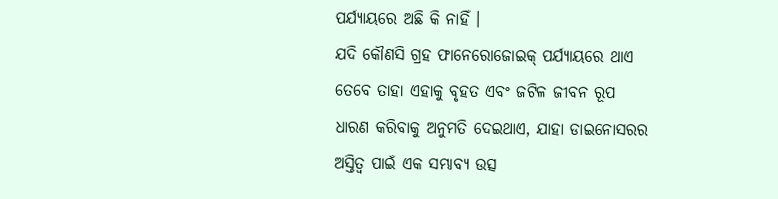ପର୍ଯ୍ୟାୟରେ ଅଛି କି ନାହିଁ ।
ଯଦି କୌଣସି ଗ୍ରହ ଫାନେରୋଜୋଇକ୍ ପର୍ଯ୍ୟାୟରେ ଥାଏ ତେବେ ତାହା ଏହାକୁ ବୃହତ ଏବଂ ଜଟିଳ ଜୀବନ ରୂପ ଧାରଣ କରିବାକୁ ଅନୁମତି ଦେଇଥାଏ, ଯାହା ଡାଇନୋସରର ଅସ୍ତିତ୍ୱ ପାଇଁ ଏକ ସମ୍ଭାବ୍ୟ ଉତ୍ସ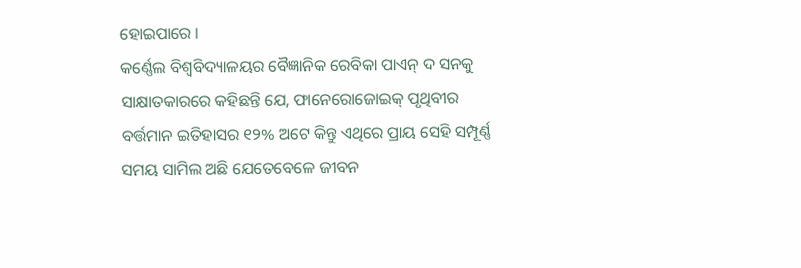ହୋଇପାରେ ।
କର୍ଣ୍ଣେଲ ବିଶ୍ୱବିଦ୍ୟାଳୟର ବୈଜ୍ଞାନିକ ରେବିକା ପାଏନ୍ ଦ ସନକୁ ସାକ୍ଷାତକାରରେ କହିଛନ୍ତି ଯେ, ଫାନେରୋଜୋଇକ୍ ପୃଥିବୀର ବର୍ତ୍ତମାନ ଇତିହାସର ୧୨% ଅଟେ କିନ୍ତୁ ଏଥିରେ ପ୍ରାୟ ସେହି ସମ୍ପୂର୍ଣ୍ଣ ସମୟ ସାମିଲ ଅଛି ଯେତେବେଳେ ଜୀବନ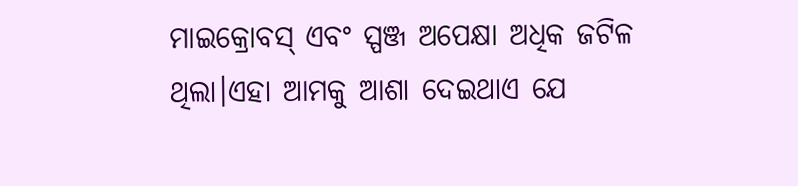ମାଇକ୍ରୋବସ୍ ଏବଂ ସ୍ପଞ୍ଜ ଅପେକ୍ଷା ଅଧିକ ଜଟିଳ ଥିଲା।ଏହା ଆମକୁ ଆଶା ଦେଇଥାଏ ଯେ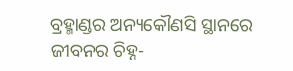ବ୍ରହ୍ମାଣ୍ଡର ଅନ୍ୟକୌଣସି ସ୍ଥାନରେ ଜୀବନର ଚିହ୍ନ-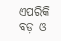ଏପରିକି ବଡ଼ ଓ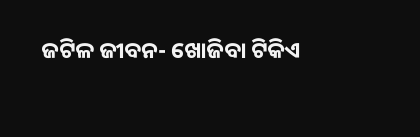ଜଟିଳ ଜୀବନ- ଖୋଜିବା ଟିକିଏ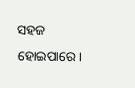ସହଜ ହୋଇପାରେ।